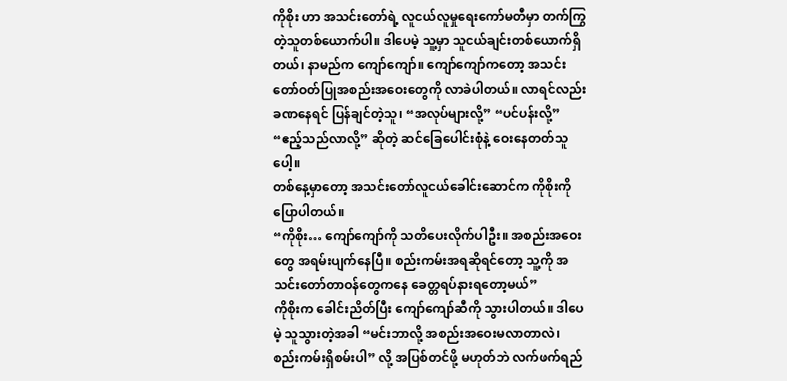ကိုစိုး ဟာ အသင်းတော်ရဲ့ လူငယ်လူမှုရေးကော်မတီမှာ တက်ကြွတဲ့သူတစ်ယောက်ပါ။ ဒါပေမဲ့ သူ့မှာ သူငယ်ချင်းတစ်ယောက်ရှိတယ်၊ နာမည်က ကျော်ကျော်။ ကျော်ကျော်ကတော့ အသင်းတော်ဝတ်ပြုအစည်းအဝေးတွေကို လာခဲပါတယ်။ လာရင်လည်း ခဏနေရင် ပြန်ချင်တဲ့သူ၊ “အလုပ်များလို့” “ပင်ပန်းလို့” “ဧည့်သည်လာလို့” ဆိုတဲ့ ဆင်ခြေပေါင်းစုံနဲ့ ဝေးနေတတ်သူပေါ့။
တစ်နေ့မှာတော့ အသင်းတော်လူငယ်ခေါင်းဆောင်က ကိုစိုးကို ပြောပါတယ်။
“ကိုစိုး… ကျော်ကျော်ကို သတိပေးလိုက်ပါဦး။ အစည်းအဝေးတွေ အရမ်းပျက်နေပြီ။ စည်းကမ်းအရဆိုရင်တော့ သူ့ကို အသင်းတော်တာဝန်တွေကနေ ခေတ္တရပ်နားရတော့မယ်”
ကိုစိုးက ခေါင်းညိတ်ပြီး ကျော်ကျော်ဆီကို သွားပါတယ်။ ဒါပေမဲ့ သူသွားတဲ့အခါ “မင်းဘာလို့ အစည်းအဝေးမလာတာလဲ၊ စည်းကမ်းရှိစမ်းပါ” လို့ အပြစ်တင်ဖို့ မဟုတ်ဘဲ လက်ဖက်ရည်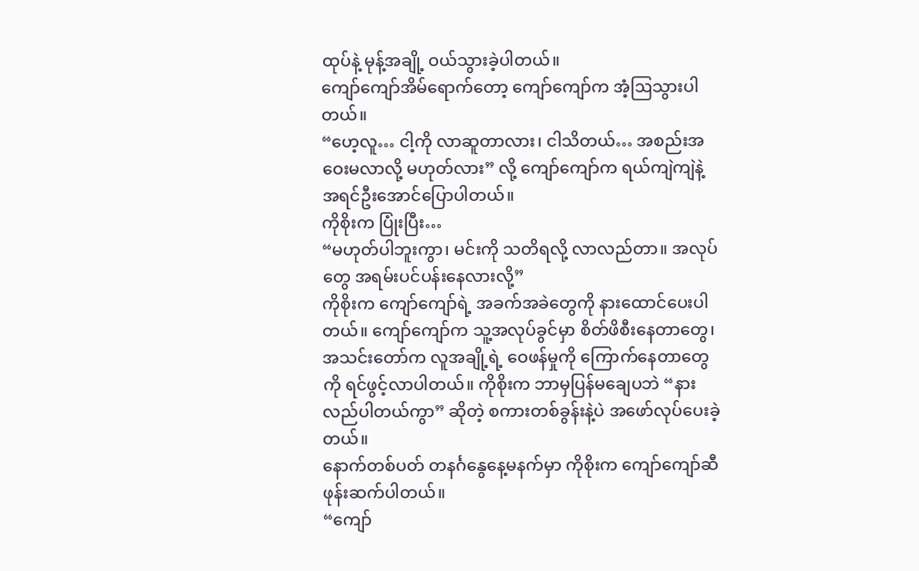ထုပ်နဲ့ မုန့်အချို့ ဝယ်သွားခဲ့ပါတယ်။
ကျော်ကျော်အိမ်ရောက်တော့ ကျော်ကျော်က အံ့ဩသွားပါတယ်။
“ဟေ့လူ… ငါ့ကို လာဆူတာလား၊ ငါသိတယ်… အစည်းအဝေးမလာလို့ မဟုတ်လား” လို့ ကျော်ကျော်က ရယ်ကျဲကျဲနဲ့ အရင်ဦးအောင်ပြောပါတယ်။
ကိုစိုးက ပြုံးပြီး…
“မဟုတ်ပါဘူးကွာ၊ မင်းကို သတိရလို့ လာလည်တာ။ အလုပ်တွေ အရမ်းပင်ပန်းနေလားလို့”
ကိုစိုးက ကျော်ကျော်ရဲ့ အခက်အခဲတွေကို နားထောင်ပေးပါတယ်။ ကျော်ကျော်က သူ့အလုပ်ခွင်မှာ စိတ်ဖိစီးနေတာတွေ၊ အသင်းတော်က လူအချို့ရဲ့ ဝေဖန်မှုကို ကြောက်နေတာတွေကို ရင်ဖွင့်လာပါတယ်။ ကိုစိုးက ဘာမှပြန်မချေပဘဲ “နားလည်ပါတယ်ကွာ” ဆိုတဲ့ စကားတစ်ခွန်းနဲ့ပဲ အဖော်လုပ်ပေးခဲ့တယ်။
နောက်တစ်ပတ် တနင်္ဂနွေနေ့မနက်မှာ ကိုစိုးက ကျော်ကျော်ဆီ ဖုန်းဆက်ပါတယ်။
“ကျော်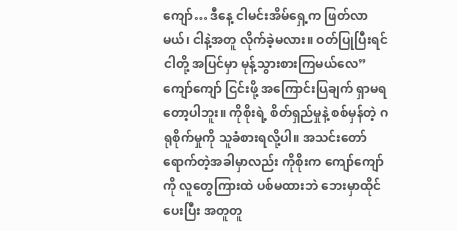ကျော်… ဒီနေ့ ငါမင်းအိမ်ရှေ့က ဖြတ်လာမယ်၊ ငါနဲ့အတူ လိုက်ခဲ့မလား။ ဝတ်ပြုပြီးရင် ငါတို့ အပြင်မှာ မုန့်သွားစားကြမယ်လေ”
ကျော်ကျော် ငြင်းဖို့ အကြောင်းပြချက် ရှာမရတော့ပါဘူး။ ကိုစိုးရဲ့ စိတ်ရှည်မှုနဲ့ စစ်မှန်တဲ့ ဂရုစိုက်မှုကို သူခံစားရလို့ပါ။ အသင်းတော်ရောက်တဲ့အခါမှာလည်း ကိုစိုးက ကျော်ကျော်ကို လူတွေကြားထဲ ပစ်မထားဘဲ ဘေးမှာထိုင်ပေးပြီး အတူတူ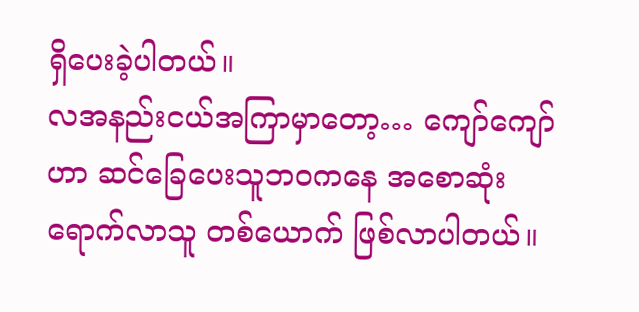ရှိပေးခဲ့ပါတယ်။
လအနည်းငယ်အကြာမှာတော့… ကျော်ကျော်ဟာ ဆင်ခြေပေးသူဘဝကနေ အစောဆုံးရောက်လာသူ တစ်ယောက် ဖြစ်လာပါတယ်။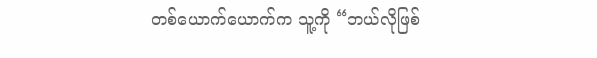တစ်ယောက်ယောက်က သူ့ကို “ဘယ်လိုဖြစ်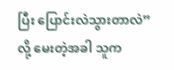ပြီး ပြောင်းလဲသွားတာလဲ” လို့ မေးတဲ့အခါ သူက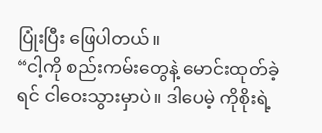ပြုံးပြီး ဖြေပါတယ်။
“ငါ့ကို စည်းကမ်းတွေနဲ့ မောင်းထုတ်ခဲ့ရင် ငါဝေးသွားမှာပဲ။ ဒါပေမဲ့ ကိုစိုးရဲ့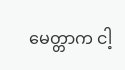မေတ္တာက ငါ့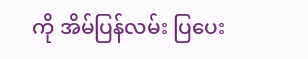ကို အိမ်ပြန်လမ်း ပြပေး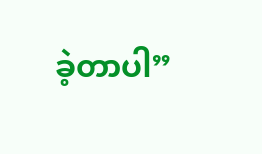ခဲ့တာပါ”